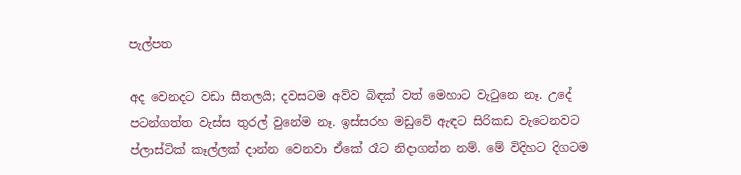පැල්පත

අද වෙනදට වඩා සීතලයි; දවසටම අව්ව බිඳක් වත් මෙහාට වැටුනෙ නෑ. උදේ පටන්ගත්ත වැස්ස තුරල් වුනේම නෑ. ඉස්සරහ මඩුවේ ඇඳට සිරිකඩ වැටෙනවට ප්ලාස්ටික් කෑල්ලක් දාන්න වෙනවා ඒකේ රෑට නිදාගන්න නම්. මේ විදිහට දිගටම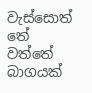වැස්සොත් තේ වත්තේ බාගයක්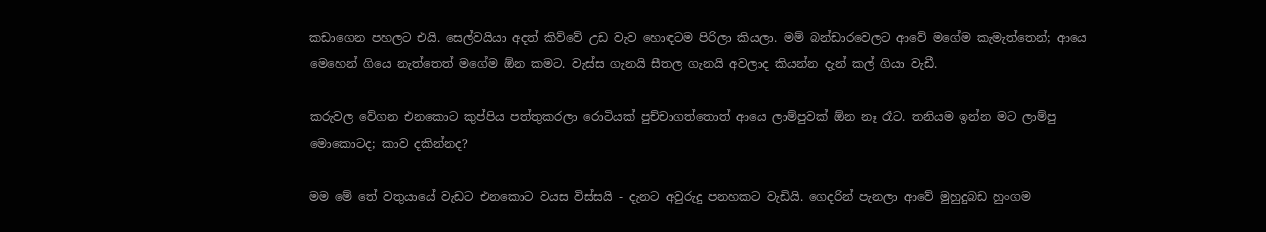කඩාගෙන පහලට එයි. සෙල්වයියා අදත් කිව්වේ උඩ වැව හොඳටම පිරිලා කියලා. මම් බන්ඩාරවෙලට ආවේ මගේම කැමැත්තෙන්; ආයෙ මෙහෙන් ගියෙ නැත්තෙත් මගේම ඕන කමට. වැස්ස ගැනයි සීතල ගැනයි අවලාද කියන්න දැන් කල් ගියා වැඩී.

කරුවල වේගන එනකොට කුප්පිය පත්තුකරලා රොටියක් පුච්චාගත්තොත් ආයෙ ලාම්පුවක් ඕන නෑ රෑට. තනියම ඉන්න මට ලාම්පු මොකොටද; කාව දකින්නද?

මම මේ තේ වතුයායේ වැඩට එනකොට වයස විස්සයි - දැනට අවුරුදු පනහකට වැඩියි. ගෙදරින් පැනලා ආවේ මුහුදුබඩ හුංගම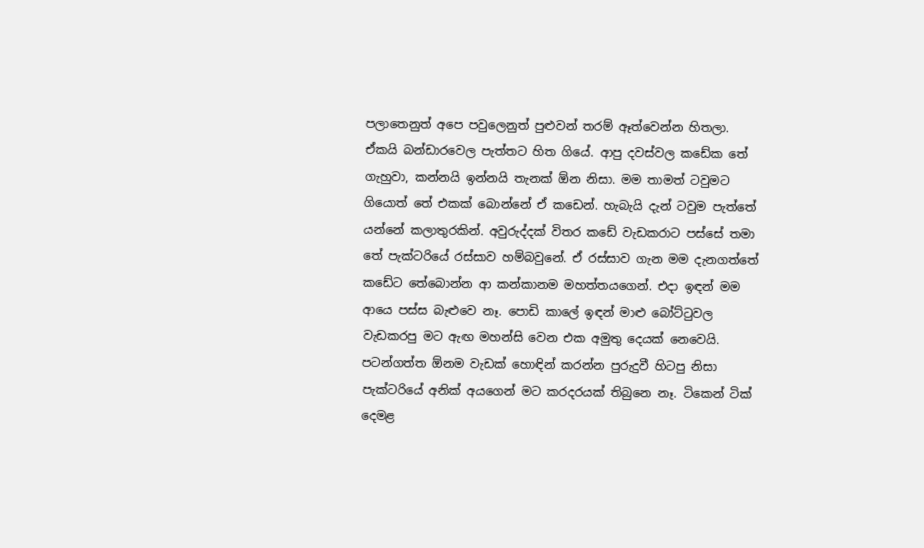පලාතෙනුත් අපෙ පවුලෙනුත් පුළුවන් තරම් ඈත්වෙන්න හිතලා. ඒකයි බන්ඩාරවෙල පැත්තට හිත ගියේ. ආපු දවස්වල කඩේක තේ ගැහුවා, කන්නයි ඉන්නයි තැනක් ඕන නිසා. මම තාමත් ටවුමට ගියොත් තේ එකක් බොන්නේ ඒ කඩෙන්. හැබැයි දැන් ටවුම පැත්තේ යන්නේ කලාතුරකින්. අවුරුද්දක් විතර කඩේ වැඩකරාට පස්සේ තමා තේ පැක්ටරියේ රස්සාව හම්බවුනේ. ඒ රස්සාව ගැන මම දැනගත්තේ කඩේට තේබොන්න ආ කන්කානම මහත්තයගෙන්. එදා ඉඳන් මම ආයෙ පස්ස බැළුවෙ නෑ. පොඩි කාලේ ඉඳන් මාළු බෝට්ටුවල වැඩකරපු මට ඇඟ මහන්සි වෙන එක අමුතු දෙයක් නෙවෙයි. පටන්ගත්ත ඕනම වැඩක් හොඳින් කරන්න පුරුදුවී හිටපු නිසා පැක්ටරියේ අනික් අයගෙන් මට කරදරයක් තිබුනෙ නෑ. ටිකෙන් ටික් දෙමළ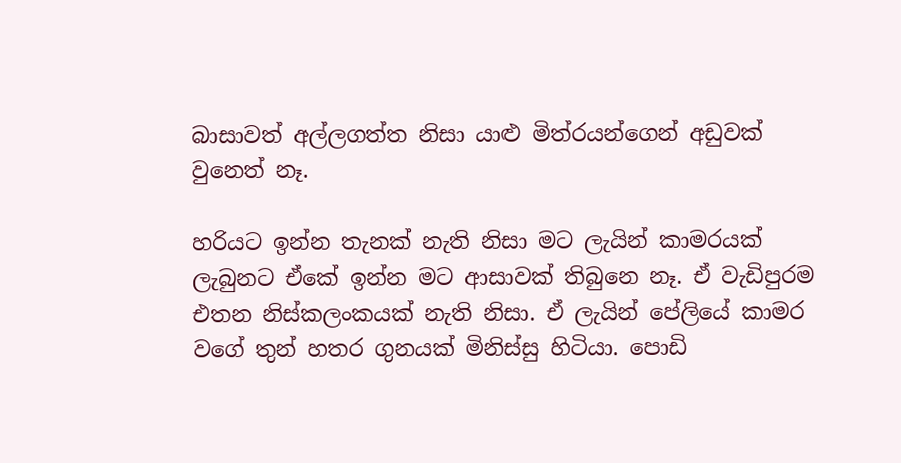බාසාවත් අල්ලගත්ත නිසා යාළු මිත්රයන්ගෙන් අඩුවක් වුනෙත් නෑ.

හරියට ඉන්න තැනක් නැති නිසා මට ලැයින් කාමරයක් ලැබුනට ඒකේ ඉන්න මට ආසාවක් තිබුනෙ නෑ. ඒ වැඩිපුරම එතන නිස්කලංකයක් නැති නිසා. ඒ ලැයින් පේලියේ කාමර වගේ තුන් හතර ගුනයක් මිනිස්සු හිටියා. පොඩි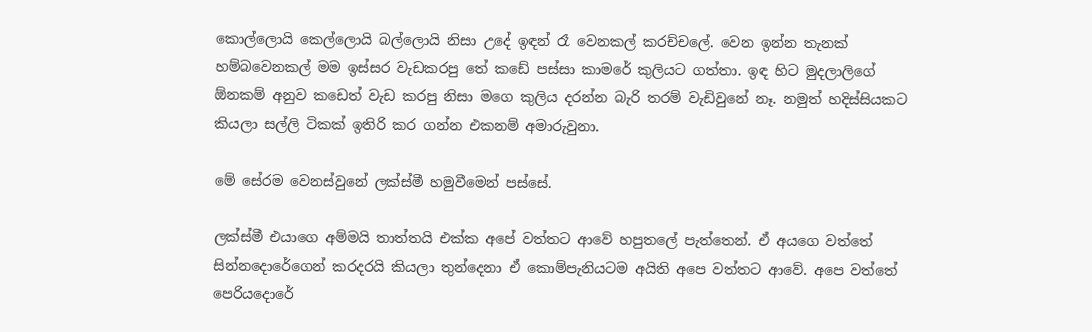කොල්ලොයි කෙල්ලොයි බල්ලොයි නිසා උදේ ඉඳන් රෑ වෙනකල් කරච්චලේ. වෙන ඉන්න තැනක් හම්බවෙනකල් මම ඉස්සර වැඩකරපු තේ කඩේ පස්සා කාමරේ කුලියට ගත්තා. ඉඳ හිට මුදලාලිගේ ඕනකම් අනුව කඩෙත් වැඩ කරපු නිසා මගෙ කුලිය දරන්න බැරි තරම් වැඩිවුනේ නෑ. නමුත් හදිස්සියකට කියලා සල්ලි ටිකක් ඉතිරි කර ගන්න එකනම් අමාරුවුනා.

මේ සේරම වෙනස්වුනේ ලක්ස්මී හමුවීමෙන් පස්සේ.

ලක්ස්මී එයාගෙ අම්මයි තාත්තයි එක්ක අපේ වත්තට ආවේ හපුතලේ පැත්තෙන්. ඒ අයගෙ වත්තේ සින්නදොරේගෙන් කරදරයි කියලා තුන්දෙනා ඒ කොම්පැනියටම අයිති අපෙ වත්තට ආවේ. අපෙ වත්තේ පෙරියදොරේ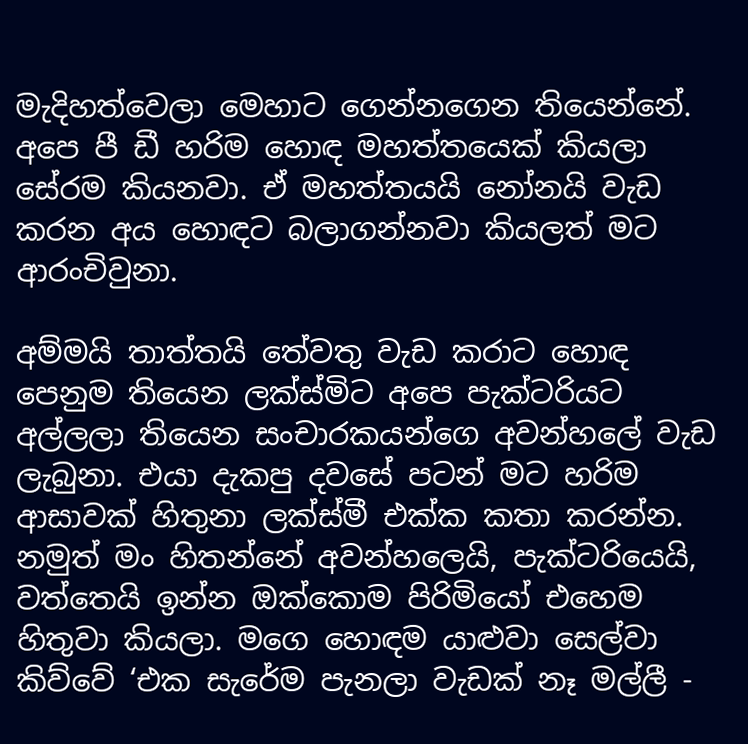මැදිහත්වෙලා මෙහාට ගෙන්නගෙන තියෙන්නේ. අපෙ පී ඩී හරිම හොඳ මහත්තයෙක් කියලා සේරම කියනවා. ඒ මහත්තයයි නෝනයි වැඩ කරන අය හොඳට බලාගන්නවා කියලත් මට ආරංචිවුනා.

අම්මයි තාත්තයි තේවතු වැඩ කරාට හොඳ පෙනුම තියෙන ලක්ස්මිට අපෙ පැක්ටරියට අල්ලලා තියෙන සංචාරකයන්ගෙ අවන්හලේ වැඩ ලැබුනා. එයා දැකපු දවසේ පටන් මට හරිම ආසාවක් හිතුනා ලක්ස්මී එක්ක කතා කරන්න. නමුත් මං හිතන්නේ අවන්හලෙයි, පැක්ටරියෙයි, වත්තෙයි ඉන්න ඔක්කොම පිරිමියෝ එහෙම හිතුවා කියලා. මගෙ හොඳම යාළුවා සෙල්වා කිව්වේ ‘එක සැරේම පැනලා වැඩක් නෑ මල්ලී -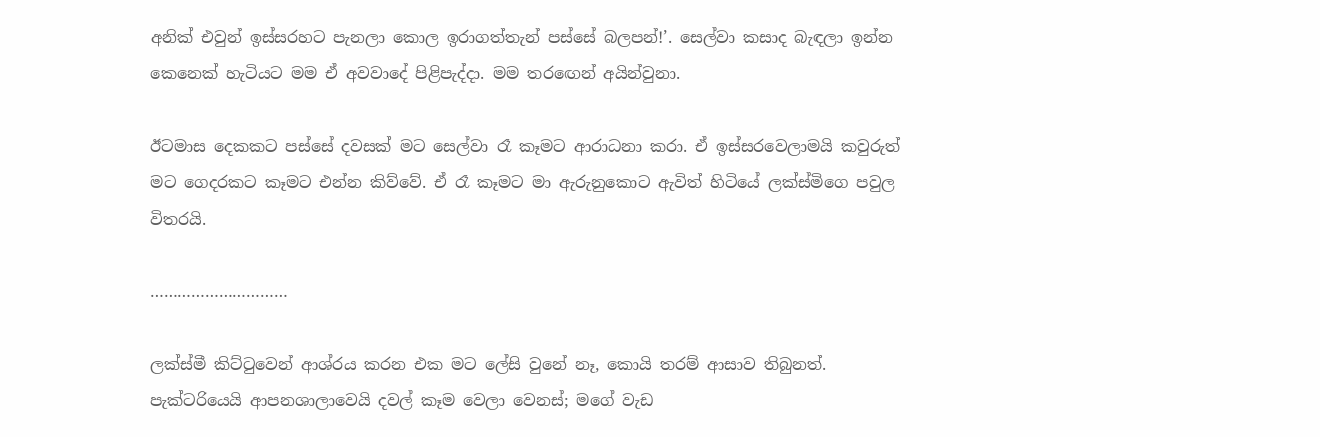අනික් එවුන් ඉස්සරහට පැනලා කොල ඉරාගත්තැන් පස්සේ බලපන්!’. සෙල්වා කසාද බැඳලා ඉන්න කෙනෙක් හැටියට මම ඒ අවවාදේ පිළිපැද්දා. මම තරඟෙන් අයින්වුනා.

ඊටමාස දෙකකට පස්සේ දවසක් මට සෙල්වා රෑ කෑමට ආරාධනා කරා. ඒ ඉස්සරවෙලාමයි කවුරුත් මට ගෙදරකට කෑමට එන්න කිව්වේ. ඒ රෑ කෑමට මා ඇරුනුකොට ඇවිත් හිටියේ ලක්ස්මිගෙ පවුල විතරයි.

…………………………

ලක්ස්මී කිට්ටුවෙන් ආශ්රය කරන එක මට ලේසි වුනේ නෑ, කොයි තරම් ආසාව තිබුනත්. පැක්ටරියෙයි ආපනශාලාවෙයි දවල් කෑම වෙලා වෙනස්; මගේ වැඩ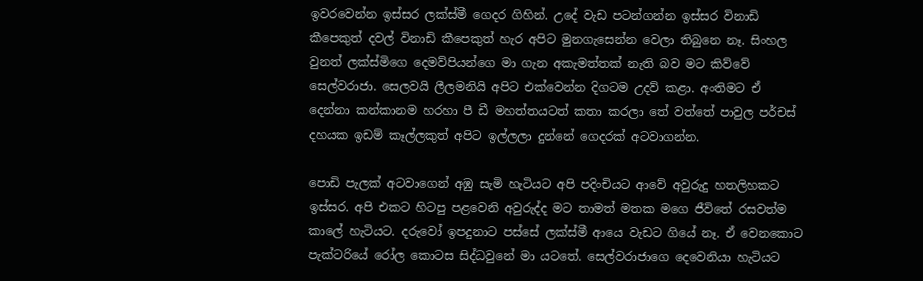ඉවරවෙන්න ඉස්සර ලක්ස්මී ගෙදර ගිහින්. උදේ වැඩ පටන්ගන්න ඉස්සර විනාඩි කීපෙකුත් දවල් විනාඩි කීපෙකුත් හැර අපිට මුනගැසෙන්න වෙලා තිබුනෙ නෑ. සිංහල වුනත් ලක්ස්මිගෙ දෙමව්පියන්ගෙ මා ගැන අකැමත්තක් නැති බව මට කිව්වේ සෙල්වරාජා. සෙලවයි ලීලමනියි අපිට එක්වෙන්න දිගටම උදව් කළා. අංතිමට ඒ දෙන්නා කන්කානම හරහා පී ඩී මහත්තයටත් කතා කරලා තේ වත්තේ පාවුල පර්චස් දහයක ඉඩම් කෑල්ලකුත් අපිට ඉල්ලලා දුන්නේ ගෙදරක් අටවාගන්න.

පොඩි පැලක් අටවාගෙන් අඹු සැමි හැටියට අපි පදිංචියට ආවේ අවුරුදු හතලිහකට ඉස්සර. අපි එකට හිටපු පළවෙනි අවුරුද්ද මට තාමත් මතක මගෙ ජීවිතේ රසවත්ම කාලේ හැටියට. දරුවෝ ඉපදුනාට පස්සේ ලක්ස්මී ආයෙ වැඩට ගියේ නෑ. ඒ වෙනකොට පැක්ටරියේ රෝල කොටස සිද්ධවුනේ මා යටතේ. සෙල්වරාජාගෙ දෙවෙනියා හැටියට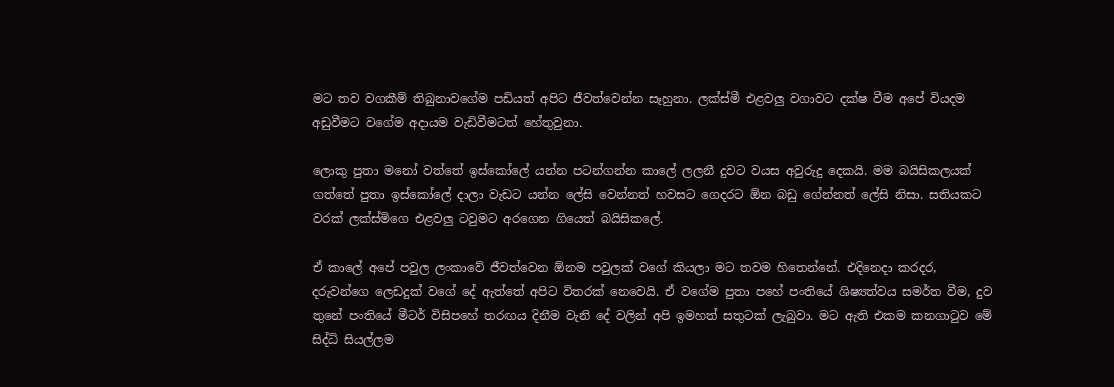මට තව වගකීම් තිබුනාවගේම පඩියත් අපිට ජීවත්වෙන්න සෑහුනා. ලක්ස්මී එළවලු වගාවට දක්ෂ වීම අපේ වියදම අඩුවීමට වගේම අදායම වැඩිවීමටත් හේතුවුනා.

ලොකු පුතා මනෝ වත්තේ ඉස්කෝලේ යන්න පටන්ගන්න කාලේ ලලනී දුවට වයස අවුරුදු දෙකයි. මම බයිසිකලයක් ගත්තේ පුතා ඉස්කෝලේ දාලා වැඩට යන්න ලේසි වෙන්නත් හවසට ගෙදරට ඕන බඩු ගේන්නත් ලේසි නිසා. සතියකට වරක් ලක්ස්මිගෙ එළවලු ටවුමට අරගෙන ගියෙත් බයිසිකලේ.

ඒ කාලේ අපේ පවුල ලංකාවේ ජීවත්වෙන ඕනම පවුලක් වගේ කියලා මට තවම හිතෙන්නේ. එදිනෙදා කරදර, දරුවන්ගෙ ලෙඩදුක් වගේ දේ ඇත්තේ අපිට විතරක් නෙවෙයි. ඒ වගේම පුතා පහේ පංතියේ ශිෂ්‍යත්වය සමර්ත වීම, දුව තුනේ පංතියේ මීටර් විසිපහේ තරඟය දිනීම වැනි දේ වලින් අපි ඉමහත් සතුටක් ලැබුවා. මට ඇති එකම කනගාටුව මේ සිද්ධි සියල්ලම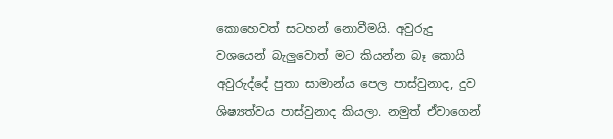කොහෙවත් සටහන් නොවීමයි. අවුරුදු වශයෙන් බැලුවොත් මට කියන්න බෑ කොයි අවුරුද්දේ පුතා සාමාන්ය පෙල පාස්වුනාද, දුව ශිෂ්‍යත්වය පාස්වුනාද කියලා. නමුත් ඒවාගෙන්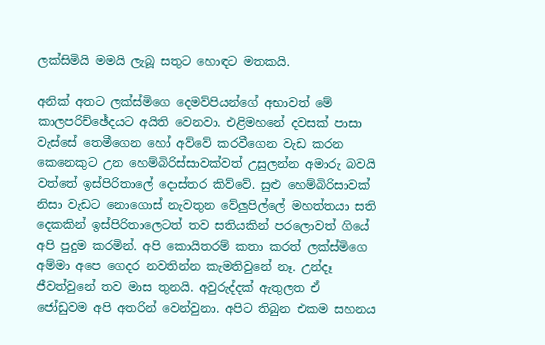ලක්සිමියි මමයි ලැබූ සතුට හොඳට මතකයි.

අනික් අතට ලක්ස්මිගෙ දෙමව්පියන්ගේ අභාවත් මේ කාලපරිච්ඡේදයට අයිති වෙනවා. එළිමහනේ දවසක් පාසා වැස්සේ තෙමීගෙන හෝ අව්වේ කරවීගෙන වැඩ කරන කෙනෙකුට උන හෙම්බිරිස්සාවක්වත් උසුලන්න අමාරු බවයි වත්තේ ඉස්පිරිතාලේ දොස්තර කිව්වේ. සුළු හෙම්බිරිසාවක් නිසා වැඩට නොගොස් නැවතුන වේලුපිල්ලේ මහත්තයා සති දෙකකින් ඉස්පිරිතාලෙටත් තව සතියකින් පරලොවත් ගියේ අපි පුදුම කරමින්. අපි කොයිතරම් කතා කරත් ලක්ස්මිගෙ අම්මා අපෙ ගෙදර නවතින්න කැමතිවුනේ නෑ. උන්දෑ ජීවත්වුනේ තව මාස තුනයි. අවුරුද්දක් ඇතුලත ඒ ජෝඩුවම අපි අතරින් වෙන්වුනා. අපිට තිබුන එකම සහනය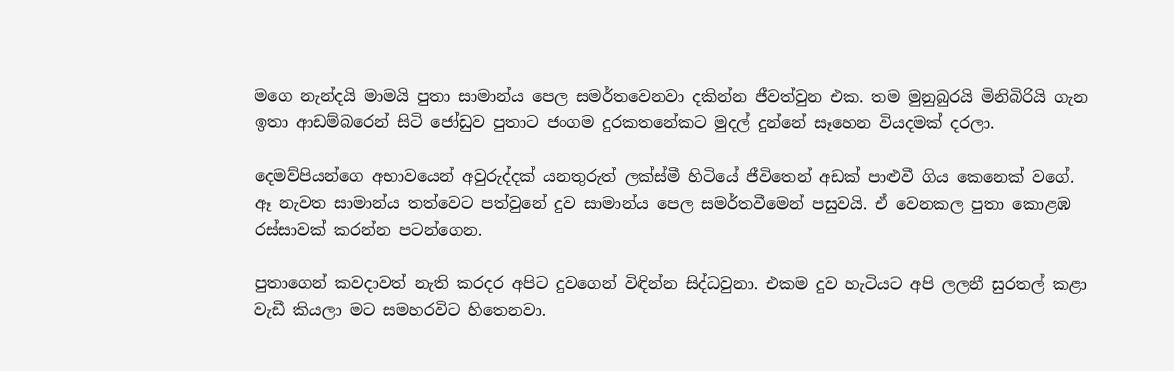මගෙ නැන්දයි මාමයි පුතා සාමාන්ය පෙල සමර්තවෙනවා දකින්න ජීවත්වුන එක. තම මුනුබුරයි මිනිබිරියි ගැන ඉතා ආඩම්බරෙන් සිටි ජෝඩුව පුතාට ජංගම දුරකතනේකට මුදල් දුන්නේ සෑහෙන වියදමක් දරලා.

දෙමව්පියන්ගෙ අභාවයෙන් අවුරුද්දක් යනතුරුත් ලක්ස්මී හිටියේ ජීවිතෙන් අඩක් පාළුවී ගිය කෙනෙක් වගේ. ඈ නැවත සාමාන්ය තත්වෙට පත්වුනේ දුව සාමාන්ය පෙල සමර්තවීමෙන් පසුවයි. ඒ වෙනකල පුතා කොළඹ රස්සාවක් කරන්න පටන්ගෙන.

පුතාගෙන් කවදාවත් නැති කරදර අපිට දුවගෙන් විඳින්න සිද්ධවුනා. එකම දුව හැටියට අපි ලලනී සුරතල් කළා වැඩී කියලා මට සමහරවිට හිතෙනවා.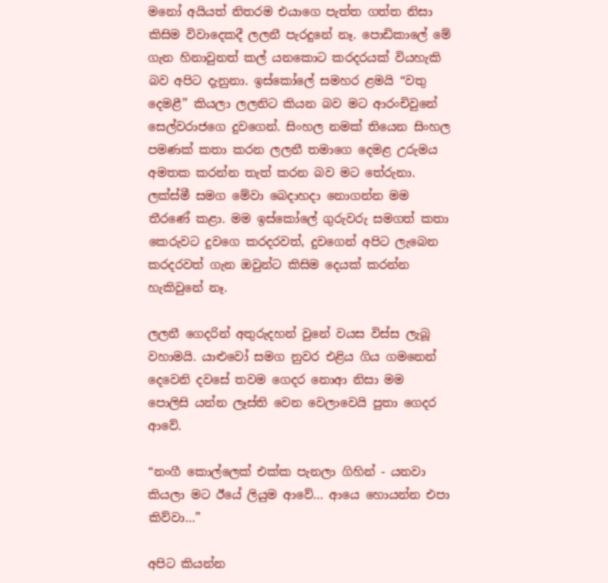මනෝ අයියත් නිතරම එයාගෙ පැත්ත ගත්ත නිසා කිසිම විවාදෙකදී ලලනී පැරදුනේ නෑ. පොඩිකාලේ මේ ගැන හිනාවුනත් කල් යනකොට කරදරයක් වියහැකි බව අපිට දැනුනා. ඉස්කෝලේ සමහර ළමයි “වතු දෙමළී” කියලා ලලනිට කියන බව මට ආරංචිවුනේ සෙල්වරාජගෙ දුවගෙන්. සිංහල නමක් තියෙන සිංහල පමණක් කතා කරන ලලනී තමාගෙ දෙමළ උරුමය අමතක කරන්න තැත් කරන බව මට තේරුනා. ලක්ස්මී සමග මේවා බෙදාහදා නොගන්න මම තීරණේ කළා. මම ඉස්කෝලේ ගුරුවරු සමගත් කතා කෙරුවට දුවගෙ කරදරවත්, දුවගෙන් අපිට ලැබෙන කරදරවත් ගැන ඔවුන්ට කිසිම දෙයක් කරන්න හැකිවුනේ නෑ.

ලලනී ගෙදරින් අතුරුදහන් වුනේ වයස විස්ස ලැබූ වහාමයි. යාළුවෝ සමග නුවර එළිය ගිය ගමනෙන් දෙවෙනි දවසේ තවම ගෙදර නොආ නිසා මම පොලිසි යන්න ලෑස්ති වෙන වෙලාවෙයි පුතා ගෙදර ආවේ.

“නංගී කොල්ලෙක් එක්ක පැනලා ගිහින් - යනවා කියලා මට ඊයේ ලියුම ආවේ… ආයෙ හොයන්න එපා කිව්වා…”

අපිට කියන්න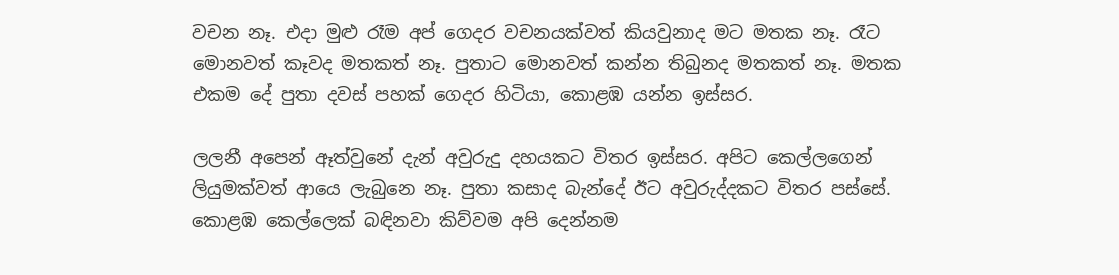වචන නෑ. එදා මුළු රෑම අප් ගෙදර වචනයක්වත් කියවුනාද මට මතක නෑ. රෑට මොනවත් කෑවද මතකත් නෑ. පුතාට මොනවත් කන්න තිබුනද මතකත් නෑ. මතක එකම දේ පුතා දවස් පහක් ගෙදර හිටියා, කොළඹ යන්න ඉස්සර.

ලලනී අපෙන් ඈත්වුනේ දැන් අවුරුදු දහයකට විතර ඉස්සර. අපිට කෙල්ලගෙන් ලියුමක්වත් ආයෙ ලැබුනෙ නෑ. පුතා කසාද බැන්දේ ඊට අවුරුද්දකට විතර පස්සේ. කොළඹ කෙල්ලෙක් බඳිනවා කිව්වම අපි දෙන්නම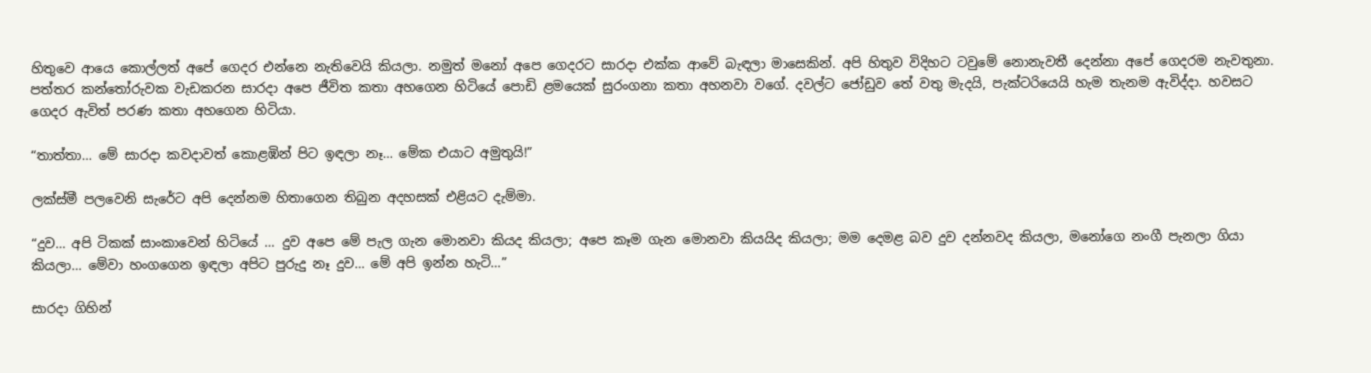හිතුවෙ ආයෙ කොල්ලත් අපේ ගෙදර එන්නෙ නැතිවෙයි කියලා. නමුත් මනෝ අපෙ ගෙදරට සාරදා එක්ක ආවේ බැඳලා මාසෙකින්. අපි හිතුව විදිහට ටවුමේ නොනැවතී දෙන්නා අපේ ගෙදරම නැවතුනා. පත්තර කන්තෝරුවක වැඩකරන සාරදා අපෙ ජීවිත කතා අහගෙන හිටියේ පොඩි ළමයෙක් සුරංගනා කතා අහනවා වගේ. දවල්ට ජෝඩුව තේ වතු මැදයි, පැක්ටරියෙයි හැම තැනම ඇවිද්දා. හවසට ගෙදර ඇවිත් පරණ කතා අහගෙන හිටියා.

“තාත්තා… මේ සාරදා කවදාවත් කොළඹින් පිට ඉඳලා නෑ… මේක එයාට අමුතුයි!”

ලක්ස්මී පලවෙනි සැරේට අපි දෙන්නම හිතාගෙන තිබුන අදහසක් එළියට දැම්මා.

“දුව… අපි ටිකක් සාංකාවෙන් හිටියේ … දුව අපෙ මේ පැල ගැන මොනවා කියද කියලා; අපෙ කෑම ගැන මොනවා කියයිද කියලා; මම දෙමළ බව දුව දන්නවද කියලා, මනෝගෙ නංගී පැනලා ගියා කියලා… මේවා හංගගෙන ඉඳලා අපිට පුරුදු නෑ දුව… මේ අපි ඉන්න හැටි…”

සාරදා ගිහින්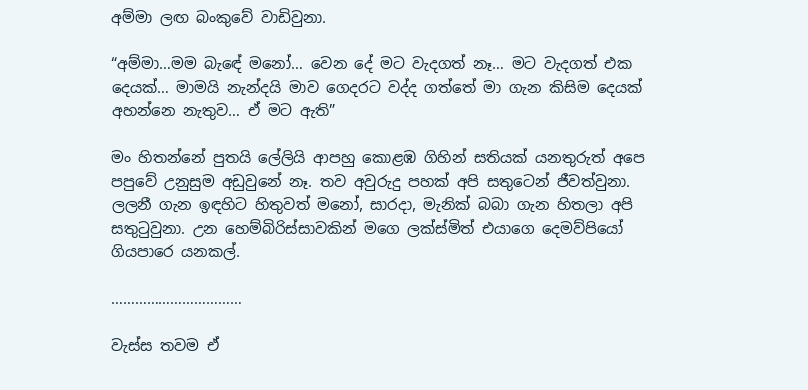අම්මා ලඟ බංකුවේ වාඩිවුනා.

“අම්මා…මම බැඳේ මනෝ… වෙන දේ මට වැදගත් නෑ… මට වැදගත් එක දෙයක්… මාමයි නැන්දයි මාව ගෙදරට වද්ද ගත්තේ මා ගැන කිසිම දෙයක් අහන්නෙ නැතුව… ඒ මට ඇති”

මං හිතන්නේ පුතයි ලේලියි ආපහු කොළඹ ගිහින් සතියක් යනතුරුත් අපෙ පපුවේ උනුසුම අඩුවුනේ නෑ. තව අවුරුදු පහක් අපි සතුටෙන් ජීවත්වුනා. ලලනී ගැන ඉඳහිට හිතුවත් මනෝ, සාරදා, මැනික් බබා ගැන හිතලා අපි සතුටුවුනා. උන හෙම්බිරිස්සාවකින් මගෙ ලක්ස්මිත් එයාගෙ දෙමව්පියෝ ගියපාරෙ යනකල්.

……………………………

වැස්ස තවම ඒ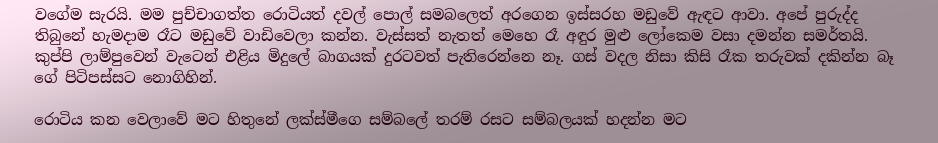වගේම සැරයි. මම පුච්චාගත්ත රොටියත් දවල් පොල් සමබලෙත් අරගෙන ඉස්සරහ මඩුවේ ඇඳට ආවා. අපේ පුරුද්ද තිබුනේ හැමදාම රෑට මඩුවේ වාඩිවෙලා කන්න. වැස්සත් නැතත් මෙහෙ රෑ අඳුර මුළු ලෝකෙම වසා දමන්න සමර්තයි. කුප්පි ලාම්පුවෙන් වැටෙන් එළිය මිදුලේ බාගයක් දුරටවත් පැතිරෙන්නෙ නෑ. ගස් වදල නිසා කිසි රෑක තරුවක් දකින්න බෑ ගේ පිටිපස්සට නොගිහින්.

රොටිය කන වෙලාවේ මට හිතුනේ ලක්ස්මීගෙ සම්බලේ තරම් රසට සම්බලයක් හදන්න මට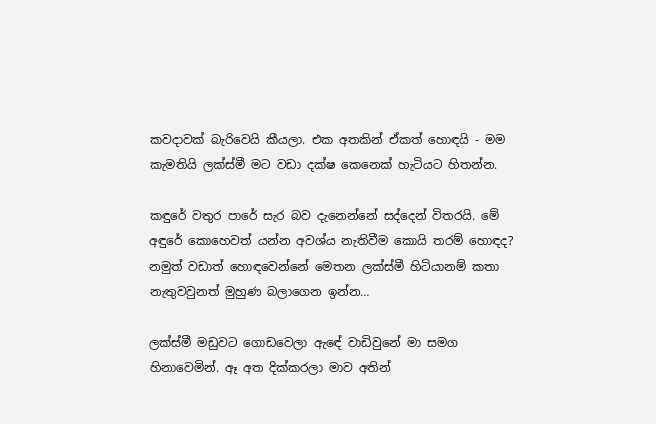කවදාවක් බැරිවෙයි කීයලා. එක අතකින් ඒකත් හොඳයි - මම කැමතියි ලක්ස්මී මට වඩා දක්ෂ කෙනෙක් හැටියට හිතන්න.

කඳුරේ වතුර පාරේ සැර බව දැනෙන්නේ සද්දෙන් විතරයි. මේ අඳුරේ කොහෙවත් යන්න අවශ්ය නැතිවීම කොයි තරම් හොඳද? නමුත් වඩාත් හොඳවෙන්නේ මෙතන ලක්ස්මී හිටියානම් කතා නැතුවවුනත් මුහුණ බලාගෙන ඉන්න…

ලක්ස්මී මඩුවට ගොඩවෙලා ඇඳේ වාඩිවුනේ මා සමග හිනාවෙමින්. ඈ අත දික්කරලා මාව අතින්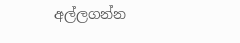අල්ලගන්න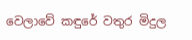වෙලාවේ කඳුරේ වතුර මිදුල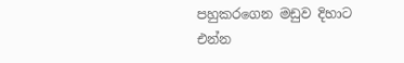පහුකරගෙන මඩුව දිහාට එන්න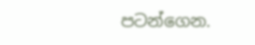පටන්ගෙන.